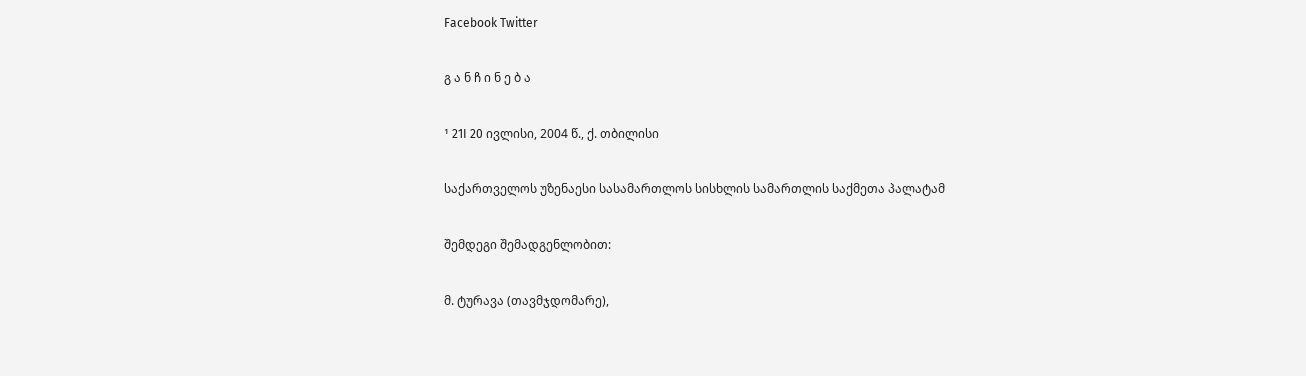Facebook Twitter

გ ა ნ ჩ ი ნ ე ბ ა

¹ 21I 20 ივლისი, 2004 წ., ქ. თბილისი

საქართველოს უზენაესი სასამართლოს სისხლის სამართლის საქმეთა პალატამ

შემდეგი შემადგენლობით:

მ. ტურავა (თავმჯდომარე),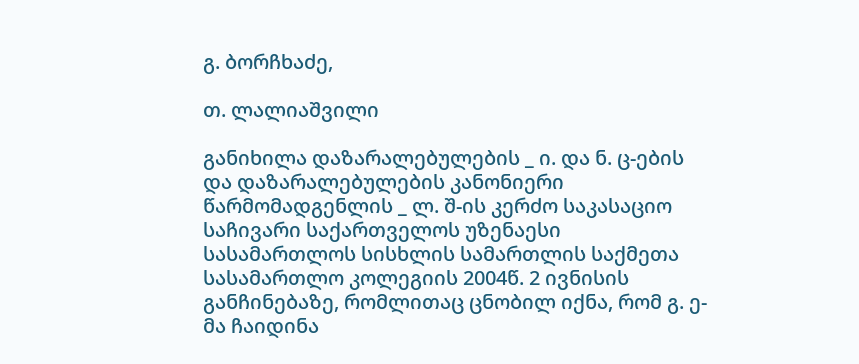გ. ბორჩხაძე,

თ. ლალიაშვილი

განიხილა დაზარალებულების _ ი. და ნ. ც-ების და დაზარალებულების კანონიერი წარმომადგენლის _ ლ. შ-ის კერძო საკასაციო საჩივარი საქართველოს უზენაესი სასამართლოს სისხლის სამართლის საქმეთა სასამართლო კოლეგიის 2004წ. 2 ივნისის განჩინებაზე, რომლითაც ცნობილ იქნა, რომ გ. ე-მა ჩაიდინა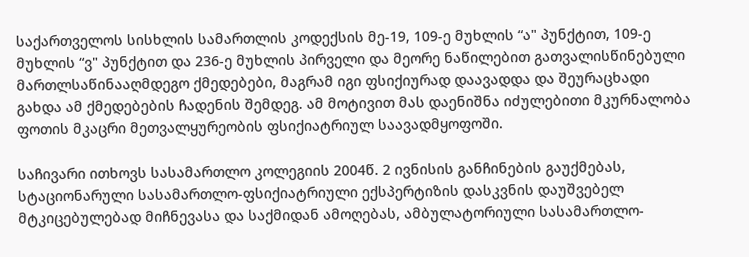საქართველოს სისხლის სამართლის კოდექსის მე-19, 109-ე მუხლის “ა" პუნქტით, 109-ე მუხლის “ვ" პუნქტით და 236-ე მუხლის პირველი და მეორე ნაწილებით გათვალისწინებული მართლსაწინააღმდეგო ქმედებები, მაგრამ იგი ფსიქიურად დაავადდა და შეურაცხადი გახდა ამ ქმედებების ჩადენის შემდეგ. ამ მოტივით მას დაენიშნა იძულებითი მკურნალობა ფოთის მკაცრი მეთვალყურეობის ფსიქიატრიულ საავადმყოფოში.

საჩივარი ითხოვს სასამართლო კოლეგიის 2004წ. 2 ივნისის განჩინების გაუქმებას, სტაციონარული სასამართლო-ფსიქიატრიული ექსპერტიზის დასკვნის დაუშვებელ მტკიცებულებად მიჩნევასა და საქმიდან ამოღებას, ამბულატორიული სასამართლო-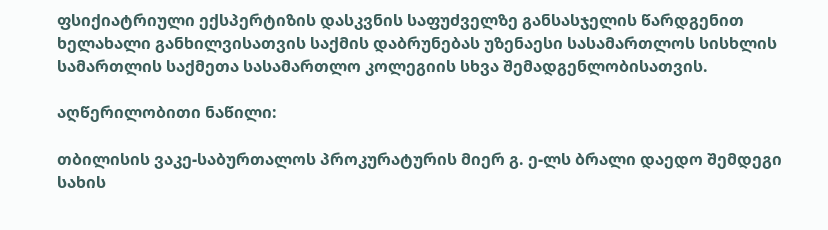ფსიქიატრიული ექსპერტიზის დასკვნის საფუძველზე განსასჯელის წარდგენით ხელახალი განხილვისათვის საქმის დაბრუნებას უზენაესი სასამართლოს სისხლის სამართლის საქმეთა სასამართლო კოლეგიის სხვა შემადგენლობისათვის.

აღწერილობითი ნაწილი:

თბილისის ვაკე-საბურთალოს პროკურატურის მიერ გ. ე-ლს ბრალი დაედო შემდეგი სახის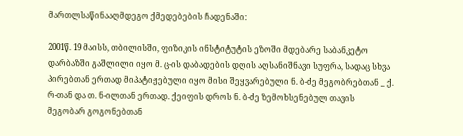მართლსაწინააღმდეგო ქმედებების ჩადენაში:

2001წ. 19 მაისს, თბილისში, ფიზიკის ინსტიტუტის ეზოში მდებარე საბანკეტო დარბაზში გაშლილი იყო მ. ც-ის დაბადების დღის აღსანიშნავი სუფრა, სადაც სხვა პირებთან ერთად მიპატიჟებული იყო მისი შეყვარებული ნ. ბ-ძე მეგობრებთან _ ქ. რ-თან და თ. ნ-ილთან ერთად. ქეიფის დროს ნ. ბ-ძე ზემოხსენებულ თავის მეგობარ გოგონებთან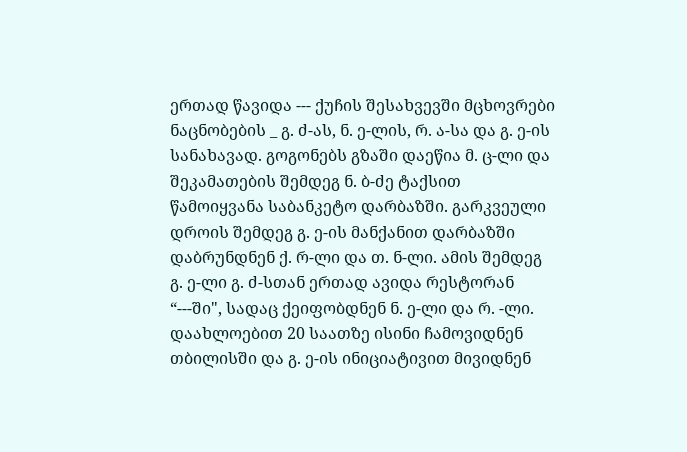ერთად წავიდა --- ქუჩის შესახვევში მცხოვრები ნაცნობების _ გ. ძ-ას, ნ. ე-ლის, რ. ა-სა და გ. ე-ის სანახავად. გოგონებს გზაში დაეწია მ. ც-ლი და შეკამათების შემდეგ ნ. ბ-ძე ტაქსით წამოიყვანა საბანკეტო დარბაზში. გარკვეული დროის შემდეგ გ. ე-ის მანქანით დარბაზში დაბრუნდნენ ქ. რ-ლი და თ. ნ-ლი. ამის შემდეგ გ. ე-ლი გ. ძ-სთან ერთად ავიდა რესტორან “---ში", სადაც ქეიფობდნენ ნ. ე-ლი და რ. -ლი. დაახლოებით 20 საათზე ისინი ჩამოვიდნენ თბილისში და გ. ე-ის ინიციატივით მივიდნენ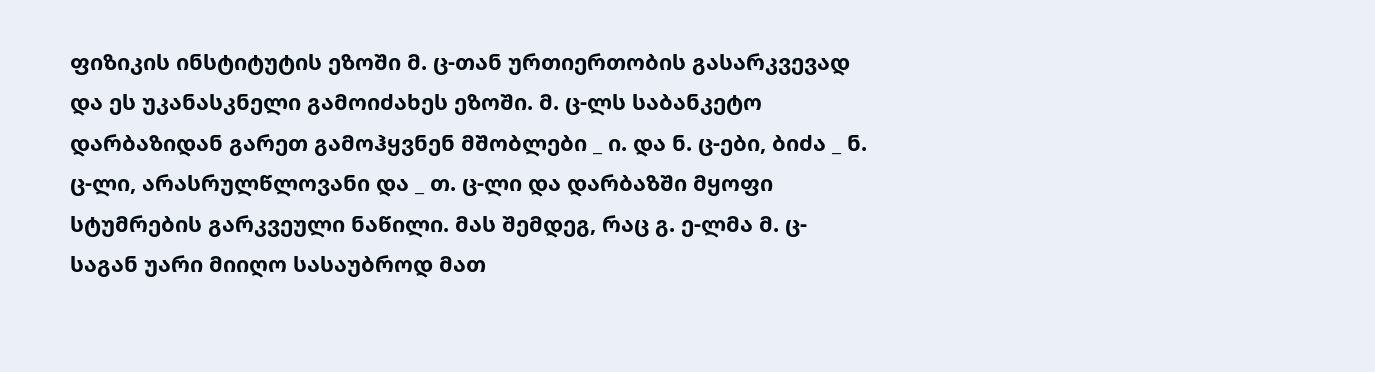ფიზიკის ინსტიტუტის ეზოში მ. ც-თან ურთიერთობის გასარკვევად და ეს უკანასკნელი გამოიძახეს ეზოში. მ. ც-ლს საბანკეტო დარბაზიდან გარეთ გამოჰყვნენ მშობლები _ ი. და ნ. ც-ები, ბიძა _ ნ. ც-ლი, არასრულწლოვანი და _ თ. ც-ლი და დარბაზში მყოფი სტუმრების გარკვეული ნაწილი. მას შემდეგ, რაც გ. ე-ლმა მ. ც-საგან უარი მიიღო სასაუბროდ მათ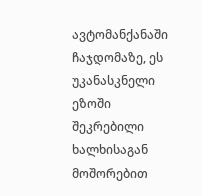ავტომანქანაში ჩაჯდომაზე, ეს უკანასკნელი ეზოში შეკრებილი ხალხისაგან მოშორებით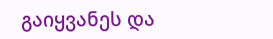გაიყვანეს და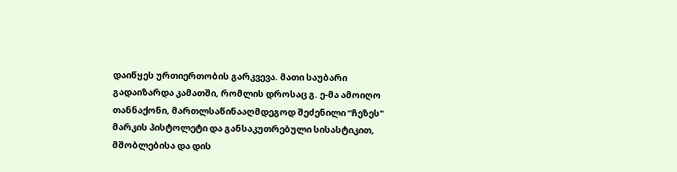დაიწყეს ურთიერთობის გარკვევა. მათი საუბარი გადაიზარდა კამათში, რომლის დროსაც გ. ე-მა ამოიღო თანნაქონი, მართლსაწინააღმდეგოდ შეძენილი “ჩეზეს" მარკის პისტოლეტი და განსაკუთრებული სისასტიკით, მშობლებისა და დის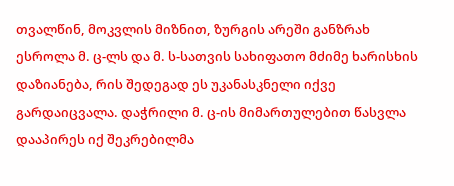თვალწინ, მოკვლის მიზნით, ზურგის არეში განზრახ ესროლა მ. ც-ლს და მ. ს-სათვის სახიფათო მძიმე ხარისხის დაზიანება, რის შედეგად ეს უკანასკნელი იქვე გარდაიცვალა. დაჭრილი მ. ც-ის მიმართულებით წასვლა დააპირეს იქ შეკრებილმა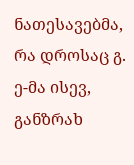ნათესავებმა, რა დროსაც გ. ე-მა ისევ, განზრახ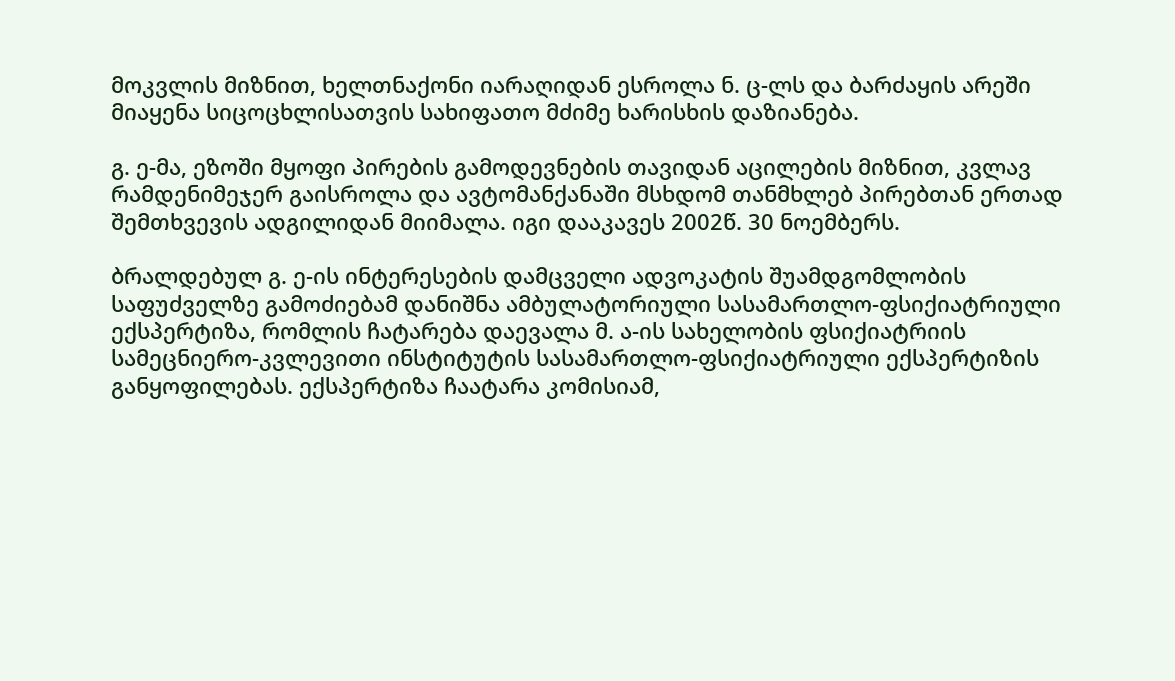მოკვლის მიზნით, ხელთნაქონი იარაღიდან ესროლა ნ. ც-ლს და ბარძაყის არეში მიაყენა სიცოცხლისათვის სახიფათო მძიმე ხარისხის დაზიანება.

გ. ე-მა, ეზოში მყოფი პირების გამოდევნების თავიდან აცილების მიზნით, კვლავ რამდენიმეჯერ გაისროლა და ავტომანქანაში მსხდომ თანმხლებ პირებთან ერთად შემთხვევის ადგილიდან მიიმალა. იგი დააკავეს 2002წ. 30 ნოემბერს.

ბრალდებულ გ. ე-ის ინტერესების დამცველი ადვოკატის შუამდგომლობის საფუძველზე გამოძიებამ დანიშნა ამბულატორიული სასამართლო-ფსიქიატრიული ექსპერტიზა, რომლის ჩატარება დაევალა მ. ა-ის სახელობის ფსიქიატრიის სამეცნიერო-კვლევითი ინსტიტუტის სასამართლო-ფსიქიატრიული ექსპერტიზის განყოფილებას. ექსპერტიზა ჩაატარა კომისიამ,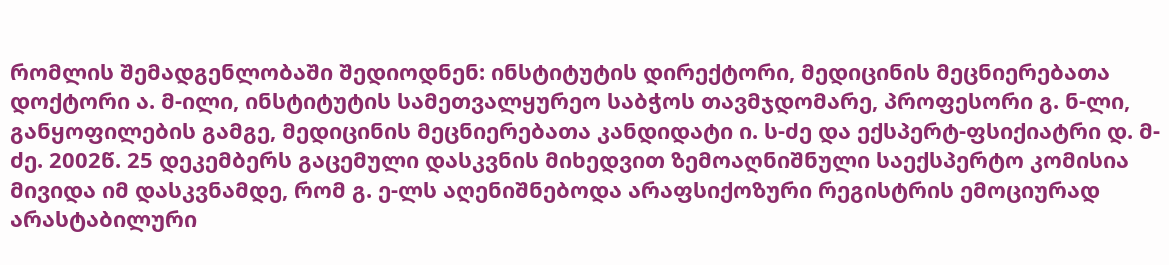რომლის შემადგენლობაში შედიოდნენ: ინსტიტუტის დირექტორი, მედიცინის მეცნიერებათა დოქტორი ა. მ-ილი, ინსტიტუტის სამეთვალყურეო საბჭოს თავმჯდომარე, პროფესორი გ. ნ-ლი, განყოფილების გამგე, მედიცინის მეცნიერებათა კანდიდატი ი. ს-ძე და ექსპერტ-ფსიქიატრი დ. მ-ძე. 2002წ. 25 დეკემბერს გაცემული დასკვნის მიხედვით ზემოაღნიშნული საექსპერტო კომისია მივიდა იმ დასკვნამდე, რომ გ. ე-ლს აღენიშნებოდა არაფსიქოზური რეგისტრის ემოციურად არასტაბილური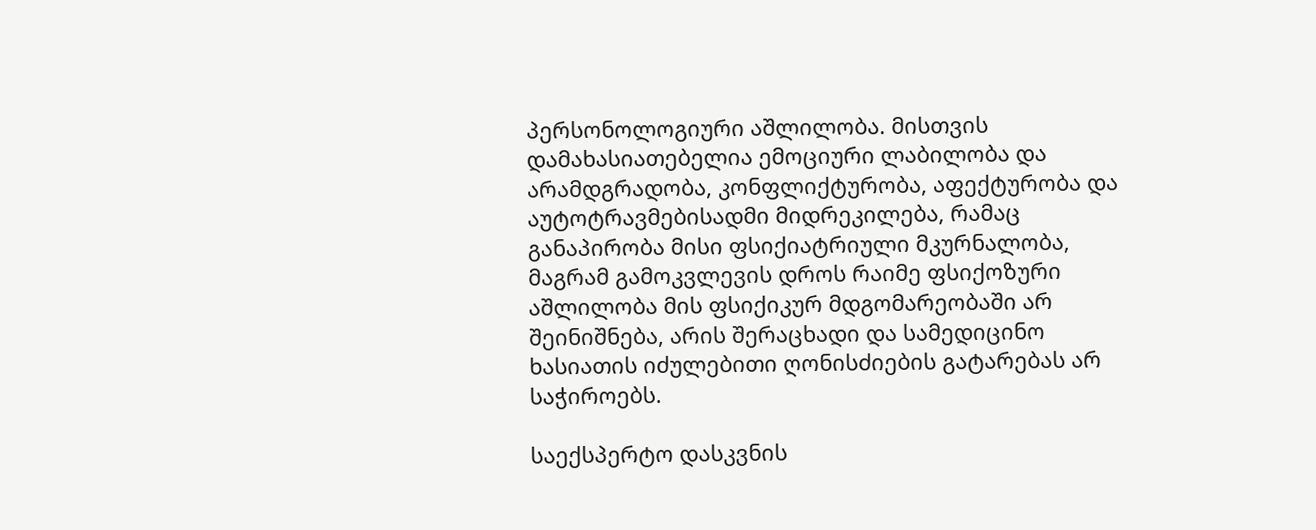პერსონოლოგიური აშლილობა. მისთვის დამახასიათებელია ემოციური ლაბილობა და არამდგრადობა, კონფლიქტურობა, აფექტურობა და აუტოტრავმებისადმი მიდრეკილება, რამაც განაპირობა მისი ფსიქიატრიული მკურნალობა, მაგრამ გამოკვლევის დროს რაიმე ფსიქოზური აშლილობა მის ფსიქიკურ მდგომარეობაში არ შეინიშნება, არის შერაცხადი და სამედიცინო ხასიათის იძულებითი ღონისძიების გატარებას არ საჭიროებს.

საექსპერტო დასკვნის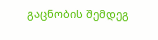გაცნობის შემდეგ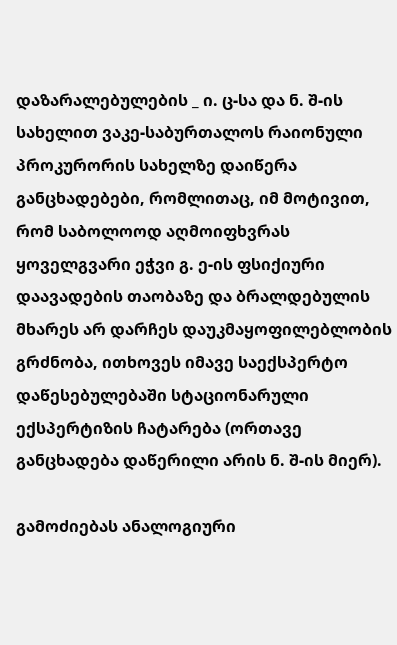დაზარალებულების _ ი. ც-სა და ნ. შ-ის სახელით ვაკე-საბურთალოს რაიონული პროკურორის სახელზე დაიწერა განცხადებები, რომლითაც, იმ მოტივით, რომ საბოლოოდ აღმოიფხვრას ყოველგვარი ეჭვი გ. ე-ის ფსიქიური დაავადების თაობაზე და ბრალდებულის მხარეს არ დარჩეს დაუკმაყოფილებლობის გრძნობა, ითხოვეს იმავე საექსპერტო დაწესებულებაში სტაციონარული ექსპერტიზის ჩატარება (ორთავე განცხადება დაწერილი არის ნ. შ-ის მიერ).

გამოძიებას ანალოგიური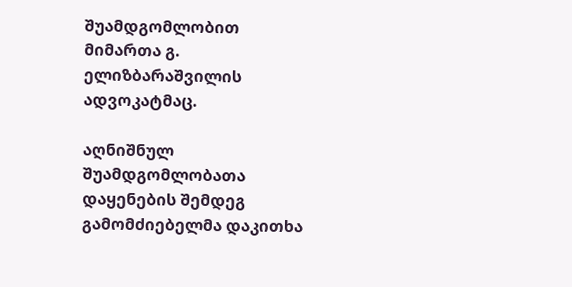შუამდგომლობით მიმართა გ. ელიზბარაშვილის ადვოკატმაც.

აღნიშნულ შუამდგომლობათა დაყენების შემდეგ გამომძიებელმა დაკითხა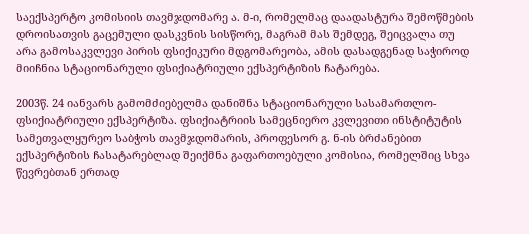საექსპერტო კომისიის თავმჯდომარე ა. მ-ი, რომელმაც დაადასტურა შემოწმების დროისათვის გაცემული დასკვნის სისწორე, მაგრამ მას შემდეგ, შეიცვალა თუ არა გამოსაკვლევი პირის ფსიქიკური მდგომარეობა, ამის დასადგენად საჭიროდ მიიჩნია სტაციონარული ფსიქიატრიული ექსპერტიზის ჩატარება.

2003წ. 24 იანვარს გამომძიებელმა დანიშნა სტაციონარული სასამართლო-ფსიქიატრიული ექსპერტიზა. ფსიქიატრიის სამეცნიერო კვლევითი ინსტიტუტის სამეთვალყურეო საბჭოს თავმჯდომარის, პროფესორ გ. ნ-ის ბრძანებით ექსპერტიზის ჩასატარებლად შეიქმნა გაფართოებული კომისია, რომელშიც სხვა წევრებთან ერთად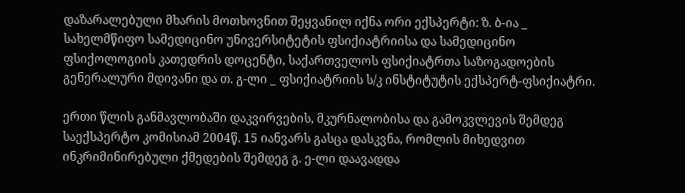დაზარალებული მხარის მოთხოვნით შეყვანილ იქნა ორი ექსპერტი: ზ. ბ-ია _ სახელმწიფო სამედიცინო უნივერსიტეტის ფსიქიატრიისა და სამედიცინო ფსიქოლოგიის კათედრის დოცენტი, საქართველოს ფსიქიატრთა საზოგადოების გენერალური მდივანი და თ. გ-ლი _ ფსიქიატრიის ს/კ ინსტიტუტის ექსპერტ-ფსიქიატრი.

ერთი წლის განმავლობაში დაკვირვების, მკურნალობისა და გამოკვლევის შემდეგ საექსპერტო კომისიამ 2004წ. 15 იანვარს გასცა დასკვნა, რომლის მიხედვით ინკრიმინირებული ქმედების შემდეგ გ. ე-ლი დაავადდა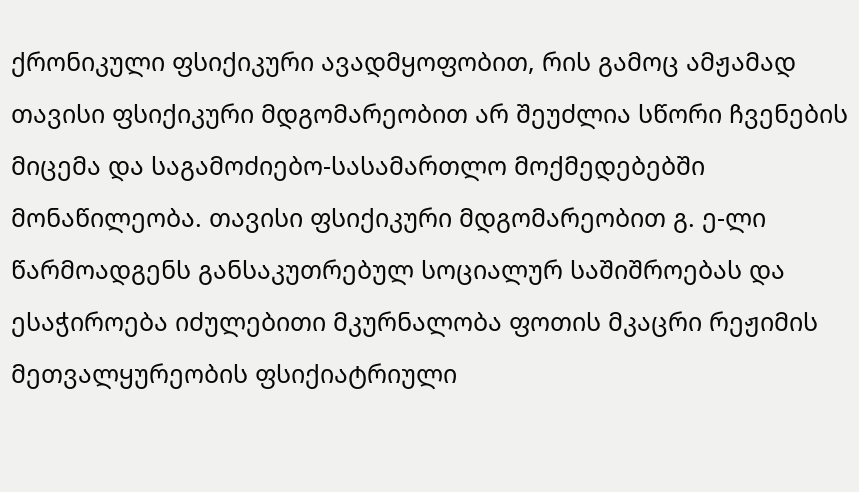ქრონიკული ფსიქიკური ავადმყოფობით, რის გამოც ამჟამად თავისი ფსიქიკური მდგომარეობით არ შეუძლია სწორი ჩვენების მიცემა და საგამოძიებო-სასამართლო მოქმედებებში მონაწილეობა. თავისი ფსიქიკური მდგომარეობით გ. ე-ლი წარმოადგენს განსაკუთრებულ სოციალურ საშიშროებას და ესაჭიროება იძულებითი მკურნალობა ფოთის მკაცრი რეჟიმის მეთვალყურეობის ფსიქიატრიული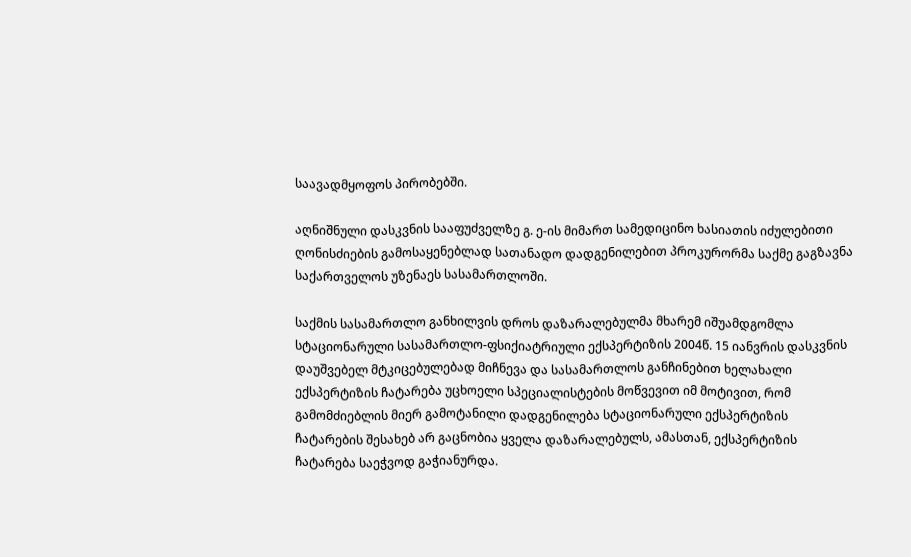საავადმყოფოს პირობებში.

აღნიშნული დასკვნის სააფუძველზე გ. ე-ის მიმართ სამედიცინო ხასიათის იძულებითი ღონისძიების გამოსაყენებლად სათანადო დადგენილებით პროკურორმა საქმე გაგზავნა საქართველოს უზენაეს სასამართლოში.

საქმის სასამართლო განხილვის დროს დაზარალებულმა მხარემ იშუამდგომლა სტაციონარული სასამართლო-ფსიქიატრიული ექსპერტიზის 2004წ. 15 იანვრის დასკვნის დაუშვებელ მტკიცებულებად მიჩნევა და სასამართლოს განჩინებით ხელახალი ექსპერტიზის ჩატარება უცხოელი სპეციალისტების მოწვევით იმ მოტივით, რომ გამომძიებლის მიერ გამოტანილი დადგენილება სტაციონარული ექსპერტიზის ჩატარების შესახებ არ გაცნობია ყველა დაზარალებულს, ამასთან, ექსპერტიზის ჩატარება საეჭვოდ გაჭიანურდა.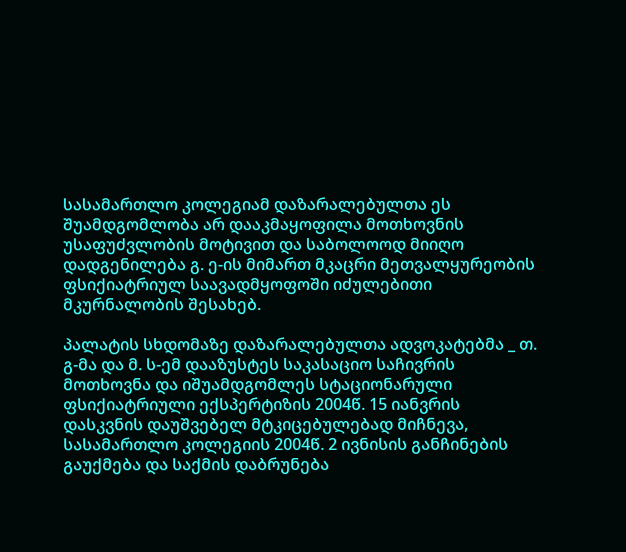სასამართლო კოლეგიამ დაზარალებულთა ეს შუამდგომლობა არ დააკმაყოფილა მოთხოვნის უსაფუძვლობის მოტივით და საბოლოოდ მიიღო დადგენილება გ. ე-ის მიმართ მკაცრი მეთვალყურეობის ფსიქიატრიულ საავადმყოფოში იძულებითი მკურნალობის შესახებ.

პალატის სხდომაზე დაზარალებულთა ადვოკატებმა _ თ. გ-მა და მ. ს-ემ დააზუსტეს საკასაციო საჩივრის მოთხოვნა და იშუამდგომლეს სტაციონარული ფსიქიატრიული ექსპერტიზის 2004წ. 15 იანვრის დასკვნის დაუშვებელ მტკიცებულებად მიჩნევა, სასამართლო კოლეგიის 2004წ. 2 ივნისის განჩინების გაუქმება და საქმის დაბრუნება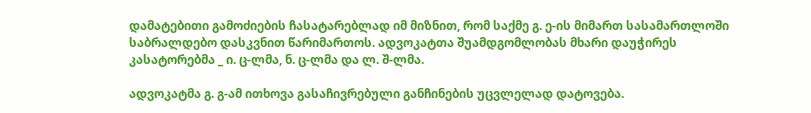დამატებითი გამოძიების ჩასატარებლად იმ მიზნით, რომ საქმე გ. ე-ის მიმართ სასამართლოში საბრალდებო დასკვნით წარიმართოს. ადვოკატთა შუამდგომლობას მხარი დაუჭირეს კასატორებმა _ ი. ც-ლმა, ნ. ც-ლმა და ლ. შ-ლმა.

ადვოკატმა გ. გ-ამ ითხოვა გასაჩივრებული განჩინების უცვლელად დატოვება.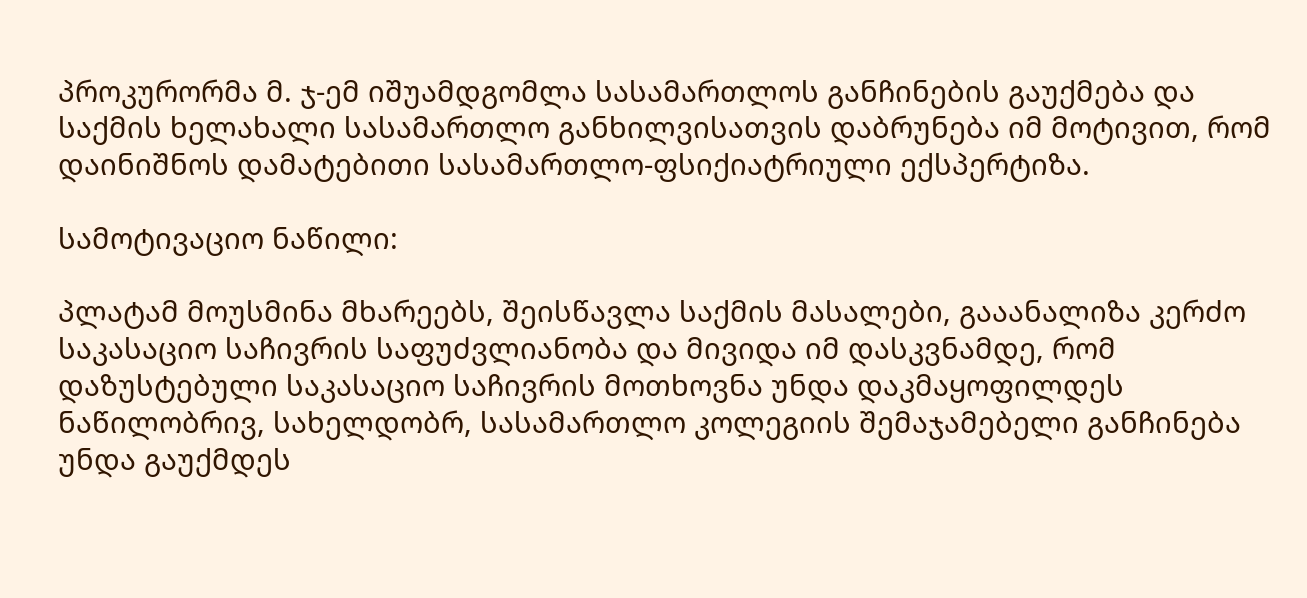პროკურორმა მ. ჯ-ემ იშუამდგომლა სასამართლოს განჩინების გაუქმება და საქმის ხელახალი სასამართლო განხილვისათვის დაბრუნება იმ მოტივით, რომ დაინიშნოს დამატებითი სასამართლო-ფსიქიატრიული ექსპერტიზა.

სამოტივაციო ნაწილი:

პლატამ მოუსმინა მხარეებს, შეისწავლა საქმის მასალები, გააანალიზა კერძო საკასაციო საჩივრის საფუძვლიანობა და მივიდა იმ დასკვნამდე, რომ დაზუსტებული საკასაციო საჩივრის მოთხოვნა უნდა დაკმაყოფილდეს ნაწილობრივ, სახელდობრ, სასამართლო კოლეგიის შემაჯამებელი განჩინება უნდა გაუქმდეს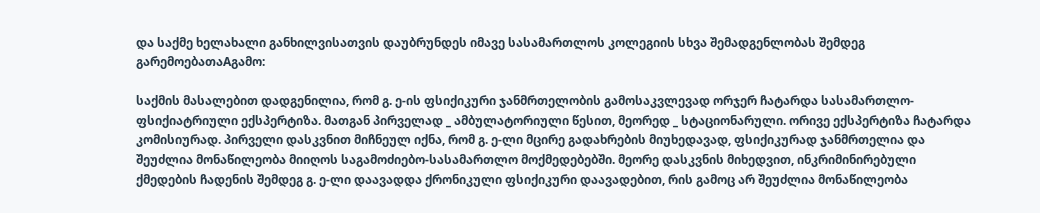და საქმე ხელახალი განხილვისათვის დაუბრუნდეს იმავე სასამართლოს კოლეგიის სხვა შემადგენლობას შემდეგ გარემოებათაAგამო:

საქმის მასალებით დადგენილია, რომ გ. ე-ის ფსიქიკური ჯანმრთელობის გამოსაკვლევად ორჯერ ჩატარდა სასამართლო-ფსიქიატრიული ექსპერტიზა. მათგან პირველად _ ამბულატორიული წესით, მეორედ _ სტაციონარული. ორივე ექსპერტიზა ჩატარდა კომისიურად. პირველი დასკვნით მიჩნეულ იქნა, რომ გ. ე-ლი მცირე გადახრების მიუხედავად, ფსიქიკურად ჯანმრთელია და შეუძლია მონაწილეობა მიიღოს საგამოძიებო-სასამართლო მოქმედებებში. მეორე დასკვნის მიხედვით, ინკრიმინირებული ქმედების ჩადენის შემდეგ გ. ე-ლი დაავადდა ქრონიკული ფსიქიკური დაავადებით, რის გამოც არ შეუძლია მონაწილეობა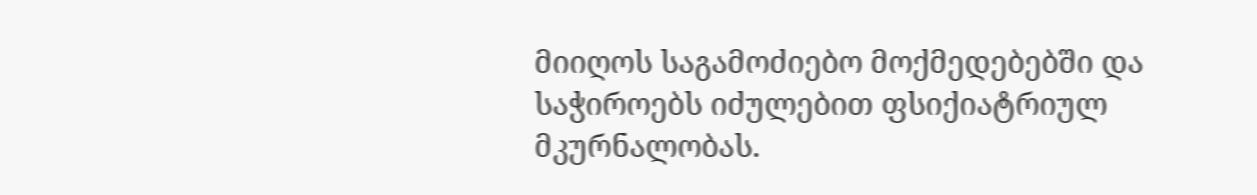მიიღოს საგამოძიებო მოქმედებებში და საჭიროებს იძულებით ფსიქიატრიულ მკურნალობას.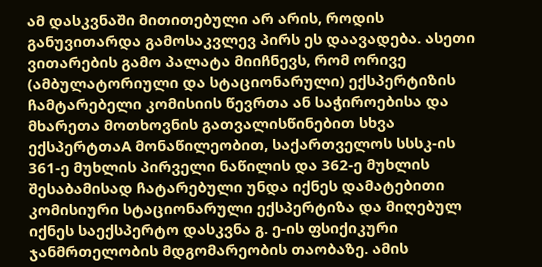ამ დასკვნაში მითითებული არ არის, როდის განუვითარდა გამოსაკვლევ პირს ეს დაავადება. ასეთი ვითარების გამო პალატა მიიჩნევს, რომ ორივე (ამბულატორიული და სტაციონარული) ექსპერტიზის ჩამტარებელი კომისიის წევრთა ან საჭიროებისა და მხარეთა მოთხოვნის გათვალისწინებით სხვა ექსპერტთაA მონაწილეობით, საქართველოს სსსკ-ის 361-ე მუხლის პირველი ნაწილის და 362-ე მუხლის შესაბამისად ჩატარებული უნდა იქნეს დამატებითი კომისიური სტაციონარული ექსპერტიზა და მიღებულ იქნეს საექსპერტო დასკვნა გ. ე-ის ფსიქიკური ჯანმრთელობის მდგომარეობის თაობაზე. ამის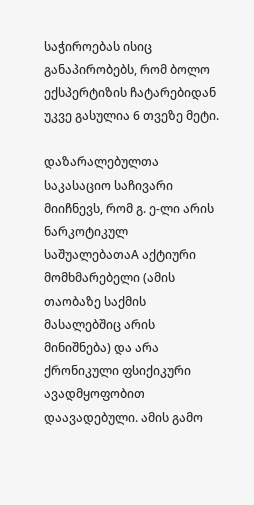საჭიროებას ისიც განაპირობებს, რომ ბოლო ექსპერტიზის ჩატარებიდან უკვე გასულია 6 თვეზე მეტი.

დაზარალებულთა საკასაციო საჩივარი მიიჩნევს, რომ გ. ე-ლი არის ნარკოტიკულ საშუალებათაA აქტიური მომხმარებელი (ამის თაობაზე საქმის მასალებშიც არის მინიშნება) და არა ქრონიკული ფსიქიკური ავადმყოფობით დაავადებული. ამის გამო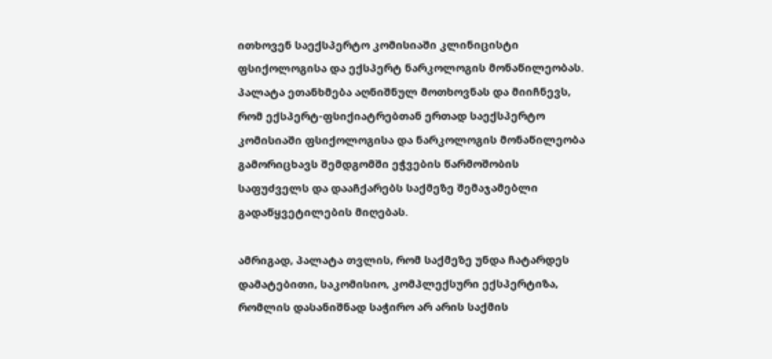ითხოვენ საექსპერტო კომისიაში კლინიცისტი ფსიქოლოგისა და ექსპერტ ნარკოლოგის მონაწილეობას. პალატა ეთანხმება აღნიშნულ მოთხოვნას და მიიჩნევს, რომ ექსპერტ-ფსიქიატრებთან ერთად საექსპერტო კომისიაში ფსიქოლოგისა და ნარკოლოგის მონაწილეობა გამორიცხავს შემდგომში ეჭვების წარმოშობის საფუძველს და დააჩქარებს საქმეზე შემაჯამებლი გადაწყვეტილების მიღებას.

ამრიგად, პალატა თვლის, რომ საქმეზე უნდა ჩატარდეს დამატებითი, საკომისიო, კომპლექსური ექსპერტიზა, რომლის დასანიშნად საჭირო არ არის საქმის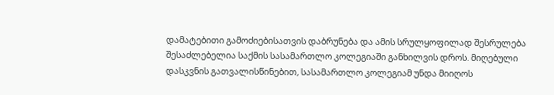დამატებითი გამოძიებისათვის დაბრუნება და ამის სრულყოფილად შესრულება შესაძლებელია საქმის სასამართლო კოლეგიაში განხილვის დროს. მიღებული დასკვნის გათვალისწინებით, სასამართლო კოლეგიამ უნდა მიიღოს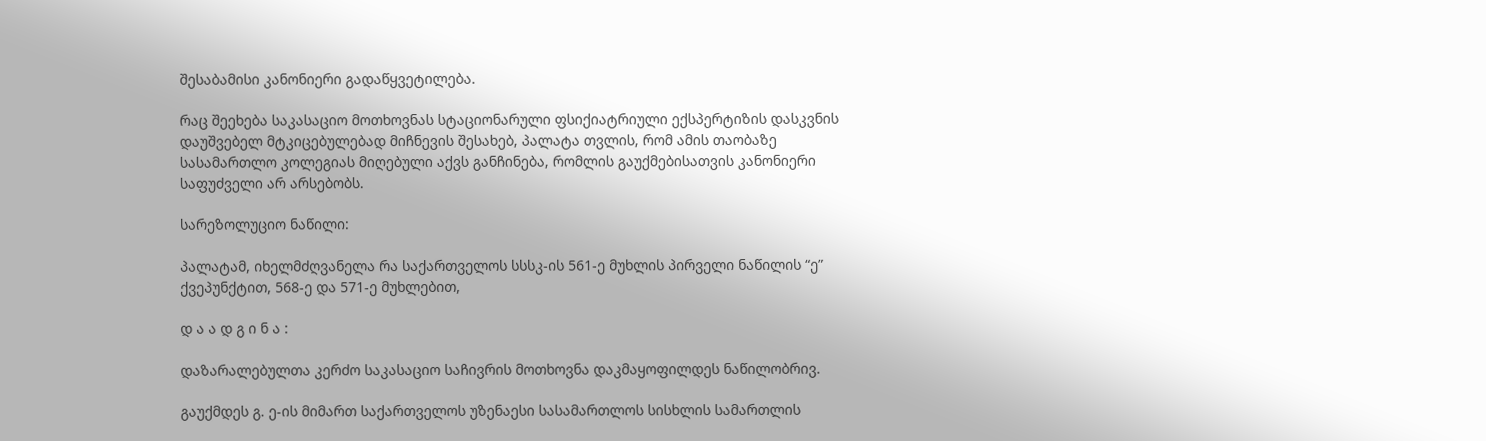შესაბამისი კანონიერი გადაწყვეტილება.

რაც შეეხება საკასაციო მოთხოვნას სტაციონარული ფსიქიატრიული ექსპერტიზის დასკვნის დაუშვებელ მტკიცებულებად მიჩნევის შესახებ, პალატა თვლის, რომ ამის თაობაზე სასამართლო კოლეგიას მიღებული აქვს განჩინება, რომლის გაუქმებისათვის კანონიერი საფუძველი არ არსებობს.

სარეზოლუციო ნაწილი:

პალატამ, იხელმძღვანელა რა საქართველოს სსსკ-ის 561-ე მუხლის პირველი ნაწილის “ე” ქვეპუნქტით, 568-ე და 571-ე მუხლებით,

დ ა ა დ გ ი ნ ა :

დაზარალებულთა კერძო საკასაციო საჩივრის მოთხოვნა დაკმაყოფილდეს ნაწილობრივ.

გაუქმდეს გ. ე-ის მიმართ საქართველოს უზენაესი სასამართლოს სისხლის სამართლის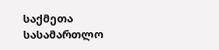საქმეთა სასამართლო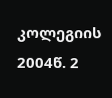კოლეგიის 2004წ. 2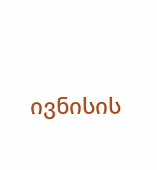ივნისის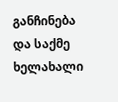განჩინება და საქმე ხელახალი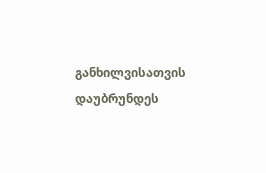განხილვისათვის დაუბრუნდეს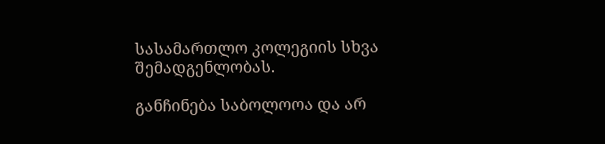სასამართლო კოლეგიის სხვა შემადგენლობას.

განჩინება საბოლოოა და არ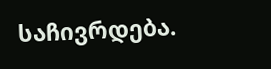საჩივრდება.